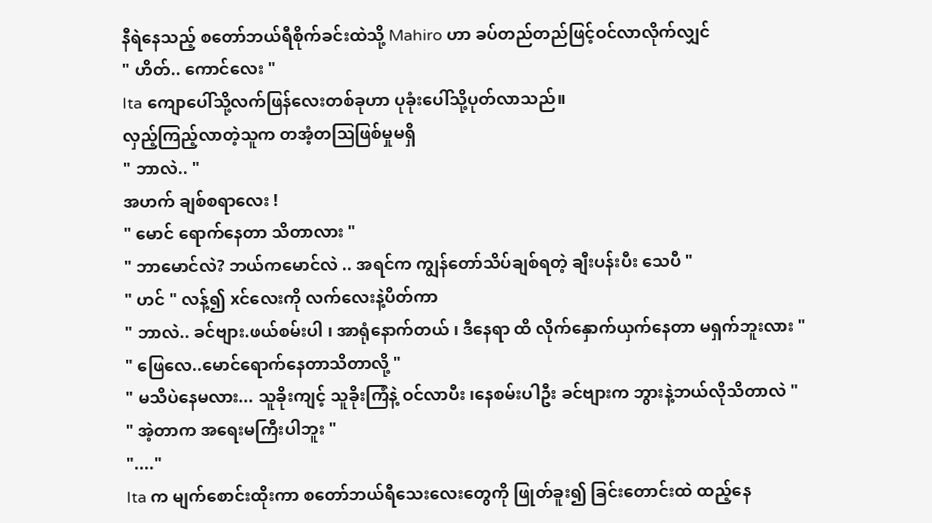နီရဲနေသည့် စတော်ဘယ်ရီစိုက်ခင်းထဲသို့ Mahiro ဟာ ခပ်တည်တည်ဖြင့်ဝင်လာလိုက်လျှင်
" ဟိတ်.. ကောင်လေး "
Ita ကျောပေါ်သို့လက်ဖြန်လေးတစ်ခုဟာ ပုခုံးပေါ်သို့ပုတ်လာသည်။
လှည့်ကြည့်လာတဲ့သူက တအံ့တဩဖြစ်မှုမရှိ
" ဘာလဲ.. "
အဟက် ချစ်စရာလေး !
" မောင် ရောက်နေတာ သိတာလား "
" ဘာမောင်လဲ? ဘယ်ကမောင်လဲ .. အရင်က ကျွန်တော်သိပ်ချစ်ရတဲ့ ချီးပန်းပီး သေပီ "
" ဟင် " လန့်၍ xင်လေးကို လက်လေးနဲ့ပိတ်ကာ
" ဘာလဲ.. ခင်ဗျား.ဖယ်စမ်းပါ ၊ အာရုံနောက်တယ် ၊ ဒီနေရာ ထိ လိုက်နှောက်ယှက်နေတာ မရှက်ဘူးလား "
" ဖြေလေ..မောင်ရောက်နေတာသိတာလို့ "
" မသိပဲနေမလား... သူခိုးကျင့် သူခိုးကြံနဲ့ ဝင်လာပီး ၊နေစမ်းပါဦး ခင်ဗျားက ဘွားနဲ့ဘယ်လိုသိတာလဲ "
" အဲ့တာက အရေးမကြီးပါဘူး "
"...."
Ita က မျက်စောင်းထိုးကာ စတော်ဘယ်ရီသေးလေးတွေကို ဖြုတ်ခူး၍ ခြင်းတောင်းထဲ ထည့်နေ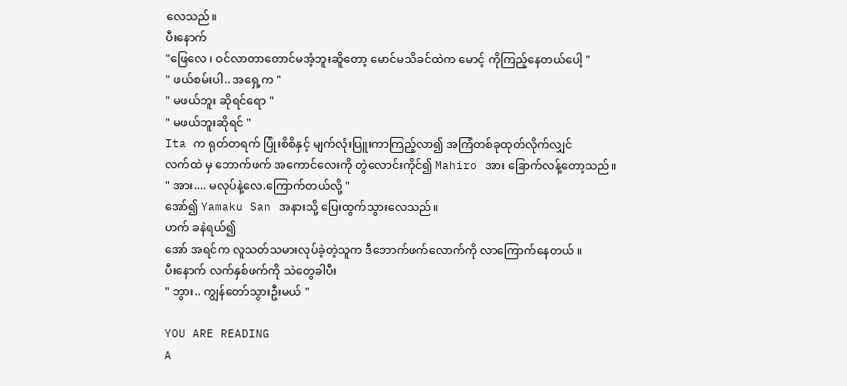လေသည်။
ပီးနောက်
"ဖြေလေ ၊ ဝင်လာတာတောင်မအံ့ဘူးဆိူတော့ မောင်မသိခင်ထဲက မောင့် ကိုကြည့်နေတယ်ပေါ့ "
" ဖယ်စမ်းပါ.. အရှေ့က "
" မဖယ်ဘူး ဆိုရင်ရော "
" မဖယ်ဘူးဆိုရင် "
Ita က ရုတ်တရက် ပြုံးစိစိနှင့် မျက်လုံးပြူးကာကြည့်လာ၍ အကြံတစ်ခုထုတ်လိုက်လျှင်
လက်ထဲ မှ ဘောက်ဖက် အကောင်လေးကို တွဲလောင်းကိုင်၍ Mahiro အား ခြောက်လန့်တော့သည်။
" အား.... မလုပ်နဲ့လေ.ကြောက်တယ်လို့ "
အော်၍ Yamaku San အနားသို့ ပြေးထွက်သွားလေသည်။
ဟက် ခနဲရယ်၍
အော် အရင်က လူသတ်သမားလုပ်ခဲ့တဲ့သူက ဒီဘောက်ဖက်လောက်ကို လာကြောက်နေတယ် ။
ပီးနောက် လက်နှစ်ဖက်ကို သဲတွေခါပီး
" ဘွား.. ကျွန်တော်သွားဦးမယ် "

YOU ARE READING
A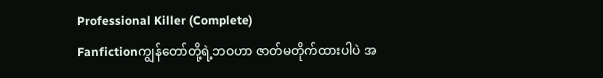Professional Killer (Complete)
Fanfictionကျွန်တော်တို့ရဲ့ဘဝဟာ ဇာတ်မတိုက်ထားပါပဲ အ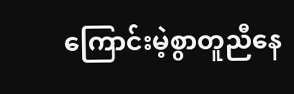ကြောင်းမဲ့စွာတူညီနေ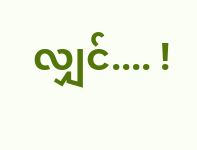လျှင်.... !